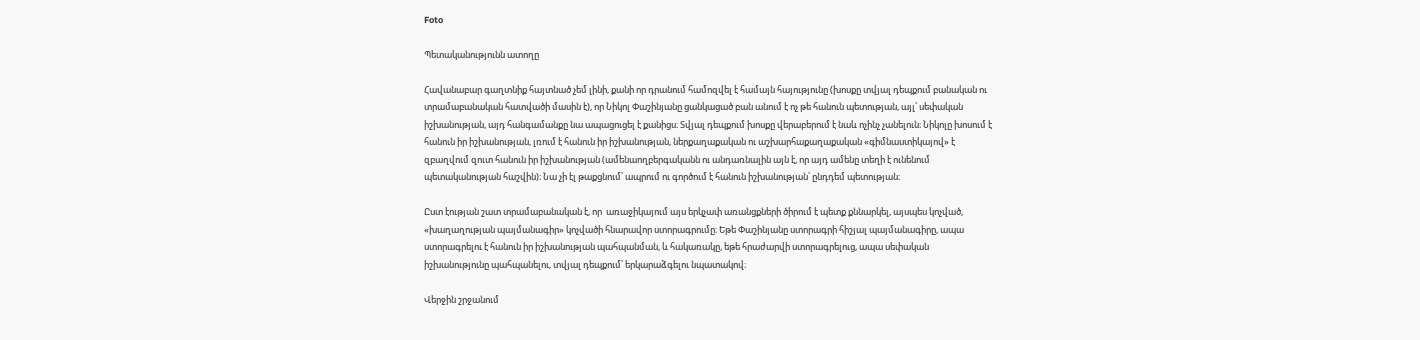Foto

Պետականությունն ատողը

Հավանաբար գաղտնիք հայտնած չեմ լինի, քանի որ դրանում համոզվել է համայն հայությունը (խոսքը տվյալ դեպքում բանական ու տրամաբանական հատվածի մասին է), որ Նիկոլ Փաշինյանը ցանկացած բան անում է ոչ թե հանուն պետության, այլ՝ սեփական իշխանության, այդ հանգամանքը նա ապացուցել է քանիցս։ Տվյալ դեպքում խոսքը վերաբերում է նաև ոչինչ չանելուն։ Նիկոլը խոսում է հանուն իր իշխանության, լռում է հանուն իր իշխանության, ներքաղաքական ու աշխարհաքաղաքական «գիմնաստիկայով» է զբաղվում զուտ հանուն իր իշխանության (ամենաողբերգականն ու անդառնալին այն է, որ այդ ամենը տեղի է ունենում պետականության հաշվին)։ Նա չի էլ թաքցնում՝ ապրում ու գործում է հանուն իշխանության՝ ընդդեմ պետության։

Ըստ էության շատ տրամաբանական է, որ  առաջիկայում այս երկչափ առանցքների ծիրում է պետք քննարկել, այսպես կոչված, «խաղաղության պայմանագիր» կոչվածի հնարավոր ստորագրումը։ Եթե Փաշինյանը ստորագրի հիշյալ պայմանագիրը, ապա ստորագրելու է հանուն իր իշխանության պահպանման, և հակառակը, եթե հրաժարվի ստորագրելուց, ապա սեփական իշխանությունը պահպանելու, տվյալ դեպքում՝ երկարաձգելու նպատակով։

Վերջին շրջանում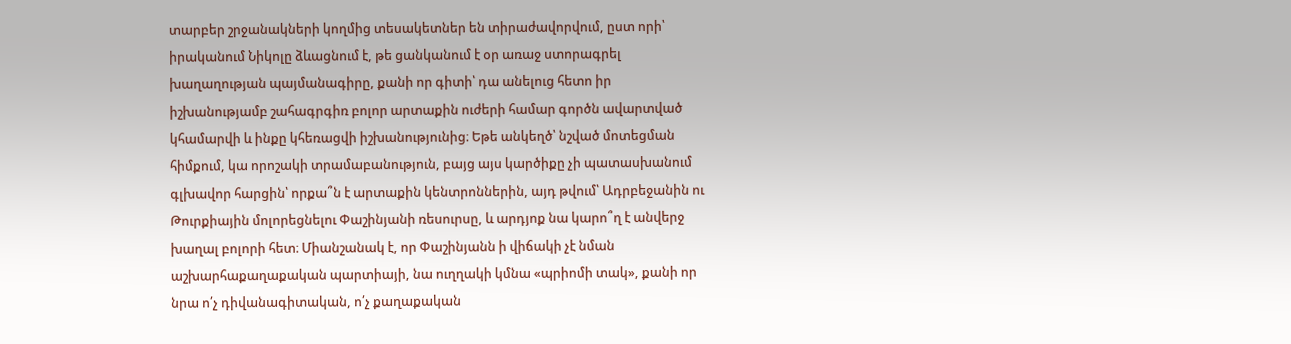տարբեր շրջանակների կողմից տեսակետներ են տիրաժավորվում, ըստ որի՝ իրականում Նիկոլը ձևացնում է, թե ցանկանում է օր առաջ ստորագրել խաղաղության պայմանագիրը, քանի որ գիտի՝ դա անելուց հետո իր իշխանությամբ շահագրգիռ բոլոր արտաքին ուժերի համար գործն ավարտված կհամարվի և ինքը կհեռացվի իշխանությունից։ Եթե անկեղծ՝ նշված մոտեցման հիմքում, կա որոշակի տրամաբանություն, բայց այս կարծիքը չի պատասխանում գլխավոր հարցին՝ որքա՞ն է արտաքին կենտրոններին, այդ թվում՝ Ադրբեջանին ու Թուրքիային մոլորեցնելու Փաշինյանի ռեսուրսը, և արդյոք նա կարո՞ղ է անվերջ խաղալ բոլորի հետ։ Միանշանակ է, որ Փաշինյանն ի վիճակի չէ նման աշխարհաքաղաքական պարտիայի, նա ուղղակի կմնա «պրիոմի տակ», քանի որ նրա ո՛չ դիվանագիտական, ո՛չ քաղաքական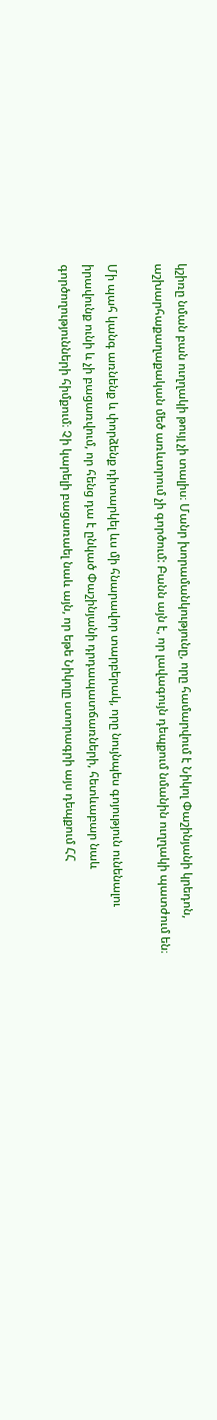կշիռը նման բան ուղղակի թույլ չի տալիս։ Մանր խորամանկությունը, որը համարվում է Նիկոլ Փաշինյանի կրեդոն, աշխարհաքաղաքական մեծ առևտրում չի գործում: Բանն այն է, որ լավագույն դեպքում նմանին ուղղակի պատժում են։

Մի պահ կանգ առնենք և փորձենք դիտարկել ևս մի հնարավոր տարբերակ, որը նույնպես գոյություն ունենալու իրավունք ունի և չի բացառվում, որ հենց դա է ընկած Փաշինյանի դրդապատճառների, հետևաբար նաև գործողությունների հիմքում։ Չի կարելի բացառաել նաև այն, որ եթե Նիկոլը ստորագրի այս դեպքում ՀՀ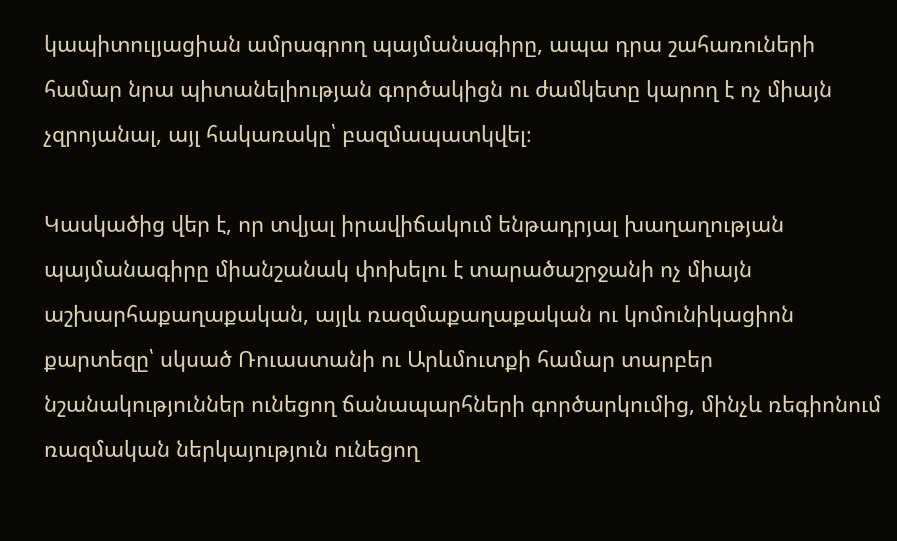կապիտուլյացիան ամրագրող պայմանագիրը, ապա դրա շահառուների համար նրա պիտանելիության գործակիցն ու ժամկետը կարող է ոչ միայն չզրոյանալ, այլ հակառակը՝ բազմապատկվել։

Կասկածից վեր է, որ տվյալ իրավիճակում ենթադրյալ խաղաղության պայմանագիրը միանշանակ փոխելու է տարածաշրջանի ոչ միայն աշխարհաքաղաքական, այլև ռազմաքաղաքական ու կոմունիկացիոն քարտեզը՝ սկսած Ռուաստանի ու Արևմուտքի համար տարբեր նշանակություններ ունեցող ճանապարհների գործարկումից, մինչև ռեգիոնում ռազմական ներկայություն ունեցող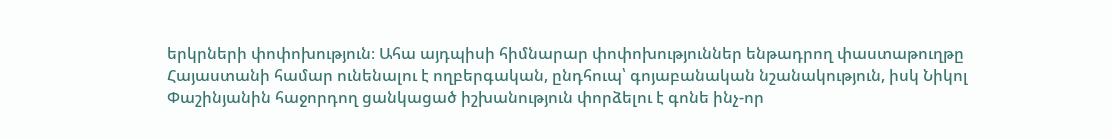երկրների փոփոխություն։ Ահա այդպիսի հիմնարար փոփոխություններ ենթադրող փաստաթուղթը Հայաստանի համար ունենալու է ողբերգական, ընդհուպ՝ գոյաբանական նշանակություն, իսկ Նիկոլ Փաշինյանին հաջորդող ցանկացած իշխանություն փորձելու է գոնե ինչ-որ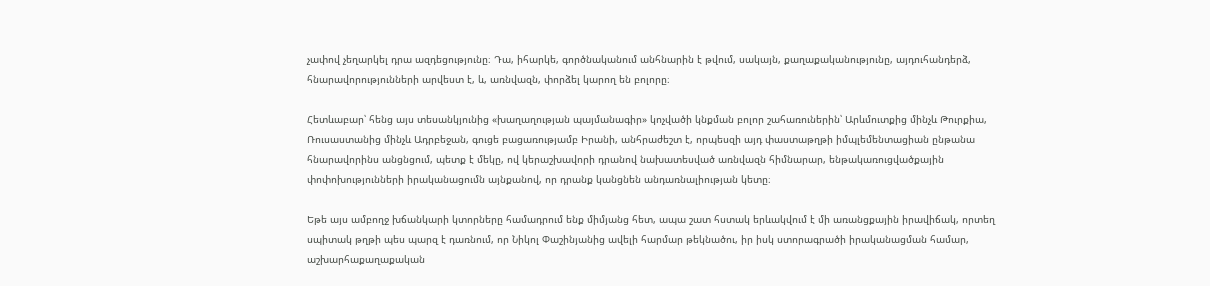չափով չեղարկել դրա ազդեցությունը։ Դա, իհարկե, գործնականում անհնարին է թվում, սակայն, քաղաքականությունը, այդուհանդերձ, հնարավորությունների արվեստ է, և, առնվազն, փորձել կարող են բոլորը։

Հետևաբար՝ հենց այս տեսանկյունից «խաղաղության պայմանագիր» կոչվածի կնքման բոլոր շահառուներին՝ Արևմուտքից մինչև Թուրքիա, Ռուսաստանից մինչև Ադրբեջան, գուցե բացառությամբ Իրանի, անհրաժեշտ է, որպեսզի այդ փաստաթղթի իմպլեմենտացիան ընթանա հնարավորինս անցնցում, պետք է մեկը, ով կերաշխավորի դրանով նախատեսված առնվազն հիմնարար, ենթակառուցվածքային փոփոխությունների իրականացումն այնքանով, որ դրանք կանցնեն անդառնալիության կետը։

Եթե այս ամբողջ խճանկարի կտորները համադրում ենք միմյանց հետ, ապա շատ հստակ երևակվում է մի առանցքային իրավիճակ, որտեղ սպիտակ թղթի պես պարզ է դառնում, որ Նիկոլ Փաշինյանից ավելի հարմար թեկնածու, իր իսկ ստորագրածի իրականացման համար, աշխարհաքաղաքական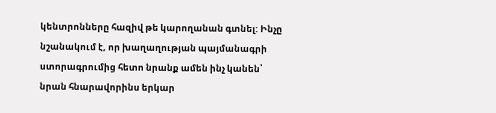կենտրոնները հազիվ թե կարողանան գտնել: Ինչը նշանակում է, որ խաղաղության պայմանագրի ստորագրումից հետո նրանք ամեն ինչ կանեն՝ նրան հնարավորինս երկար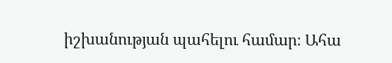իշխանության պահելու համար։ Ահա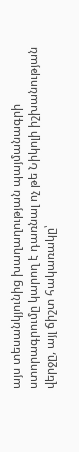այս տեսանկյունից խաղաղության պայմանագրի ստորագրումը կարող է դառնալ ոչ թե Նիկոլի իշխանության վերջը, այլ ճիշտ հակառակը՝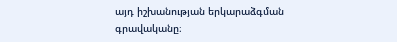այդ իշխանության երկարաձգման գրավականը։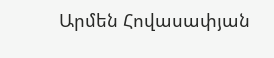Արմեն Հովասափյան